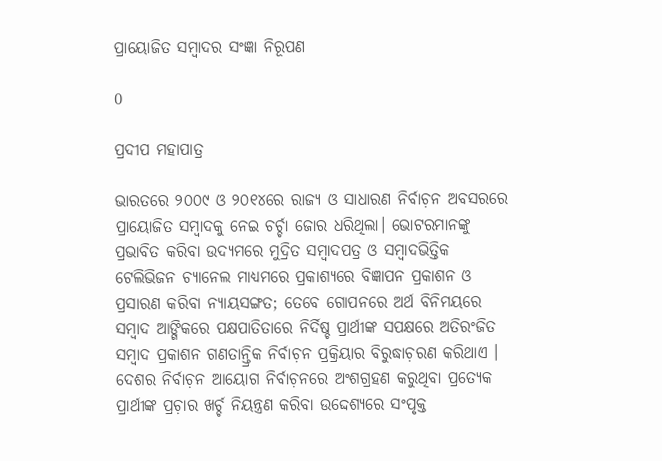ପ୍ରାୟୋଜିତ ସମ୍ବାଦର ସଂଜ୍ଞା ନିରୂପଣ

0

ପ୍ରଦୀପ ମହାପାତ୍ର

ଭାରତରେ ୨୦୦୯ ଓ ୨୦୧୪ରେ ରାଜ୍ୟ ଓ ସାଧାରଣ ନିର୍ବାଚ଼ନ ଅବସରରେ ପ୍ରାୟୋଜିତ ସମ୍ୱାଦକୁ ନେଇ ଚର୍ଚ୍ଚା ଜୋର ଧରିଥିଲା। ଭୋଟରମାନଙ୍କୁ ପ୍ରଭାବିତ କରିବା ଉଦ୍ୟମରେ ମୁଦ୍ରିତ ସମ୍ୱାଦପତ୍ର ଓ ସମ୍ବାଦଭିତ୍ତିକ ଟେଲିଭିଜନ ଚ୍ୟାନେଲ ମାଧ୍ୟମରେ ପ୍ରକାଶ୍ୟରେ ବିଜ୍ଞାପନ ପ୍ରକାଶନ ଓ ପ୍ରସାରଣ କରିବା ନ୍ୟାୟସଙ୍ଗତ; ତେବେ ଗୋପନରେ ଅର୍ଥ ବିନିମୟରେ ସମ୍ବାଦ ଆଙ୍ଗିକରେ ପକ୍ଷପାତିତାରେ ନିର୍ଦିଷ୍ଚ ପ୍ରାର୍ଥୀଙ୍କ ସପକ୍ଷରେ ଅତିରଂଜିତ ସମ୍ବାଦ ପ୍ରକାଶନ ଗଣତାନ୍ତ୍ରିକ ନିର୍ବାଚ଼ନ ପ୍ରକ୍ରିୟାର ବିରୁଦ୍ଧାଚ଼ରଣ କରିଥାଏ ।
ଦେଶର ନିର୍ବାଚ଼ନ ଆୟୋଗ ନିର୍ବାଚ଼ନରେ ଅଂଶଗ୍ରହଣ କରୁଥିବା ପ୍ରତ୍ୟେକ ପ୍ରାର୍ଥୀଙ୍କ ପ୍ରଚ଼ାର ଖର୍ଚ୍ଚ ନିୟନ୍ତ୍ରଣ କରିବା ଉଦ୍ଦେଶ୍ୟରେ ସଂପୃକ୍ତ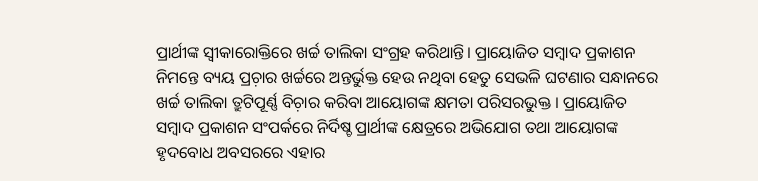ପ୍ରାର୍ଥୀଙ୍କ ସ୍ୱୀକାରୋକ୍ତିରେ ଖର୍ଚ୍ଚ ତାଲିକା ସଂଗ୍ରହ କରିଥାନ୍ତି। ପ୍ରାୟୋଜିତ ସମ୍ୱାଦ ପ୍ରକାଶନ ନିମନ୍ତେ ବ୍ୟୟ ପ୍ରଚ଼ାର ଖର୍ଚ୍ଚରେ ଅନ୍ତର୍ଭୁକ୍ତ ହେଉ ନଥିବା ହେତୁ ସେଭଳି ଘଟଣାର ସନ୍ଧାନରେ ଖର୍ଚ୍ଚ ତାଲିକା ତ୍ରୁଟିପୂର୍ଣ୍ଣ ବିଚ଼ାର କରିବା ଆୟୋଗଙ୍କ କ୍ଷମତା ପରିସରଭୁକ୍ତ । ପ୍ରାୟୋଜିତ ସମ୍ୱାଦ ପ୍ରକାଶନ ସଂପର୍କରେ ନିର୍ଦିଷ୍ଚ ପ୍ରାର୍ଥୀଙ୍କ କ୍ଷେତ୍ରରେ ଅଭିଯୋଗ ତଥା ଆୟୋଗଙ୍କ ହୃଦବୋଧ ଅବସରରେ ଏହାର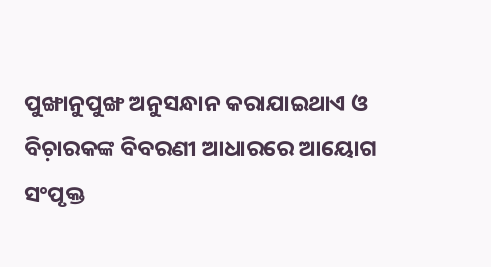ପୁଙ୍ଖାନୁପୁଙ୍ଖ ଅନୁସନ୍ଧାନ କରାଯାଇଥାଏ ଓ ବିଚ଼ାରକଙ୍କ ବିବରଣୀ ଆଧାରରେ ଆୟୋଗ ସଂପୃକ୍ତ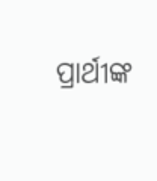ପ୍ରାର୍ଥୀଙ୍କ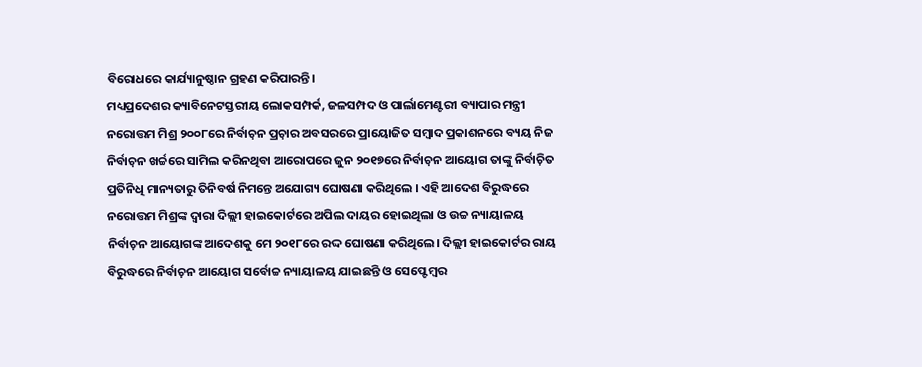ବିରୋଧରେ କାର୍ଯ୍ୟାନୁଷ୍ଠାନ ଗ୍ରହଣ କରିପାରନ୍ତି।
ମଧ୍ୟପ୍ରଦେଶର କ୍ୟାବିନେଟସ୍ତରୀୟ ଲୋକସମ୍ପର୍କ, ଜଳସମ୍ପଦ ଓ ପାର୍ଲାମେଣ୍ଟରୀ ବ୍ୟାପାର ମନ୍ତ୍ରୀ ନରୋତ୍ତମ ମିଶ୍ର ୨୦୦୮ରେ ନିର୍ବାଚ଼ନ ପ୍ରଚ଼ାର ଅବସରରେ ପ୍ରାୟୋଜିତ ସମ୍ୱାଦ ପ୍ରକାଶନରେ ବ୍ୟୟ ନିଜ ନିର୍ବାଚ଼ନ ଖର୍ଚ୍ଚରେ ସାମିଲ କରିନଥିବା ଆରୋପରେ ଜୁନ ୨୦୧୭ରେ ନିର୍ବାଚ଼ନ ଆୟୋଗ ତାଙ୍କୁ ନିର୍ବାଚ଼ିତ ପ୍ରତିନିଧି ମାନ୍ୟତାରୁ ତିନିବର୍ଷ ନିମନ୍ତେ ଅଯୋଗ୍ୟ ଘୋଷଣା କରିଥିଲେ । ଏହି ଆଦେଶ ବିରୁଦ୍ଧରେ ନରୋତ୍ତମ ମିଶ୍ରଙ୍କ ଦ୍ୱାରା ଦିଲ୍ଲୀ ହାଇକୋର୍ଟରେ ଅପିଲ ଦାୟର ହୋଇଥିଲା ଓ ଉଚ୍ଚ ନ୍ୟାୟାଳୟ ନିର୍ବାଚ଼ନ ଆୟୋଗଙ୍କ ଆଦେଶକୁ ମେ ୨୦୧୮ରେ ରଦ୍ଦ ଘୋଷଣା କରିଥିଲେ। ଦିଲ୍ଲୀ ହାଇକୋର୍ଟର ରାୟ ବିରୁଦ୍ଧରେ ନିର୍ବାଚ଼ନ ଆୟୋଗ ସର୍ବୋଚ୍ଚ ନ୍ୟାୟାଳୟ ଯାଇଛନ୍ତି ଓ ସେପ୍ଟେମ୍ବର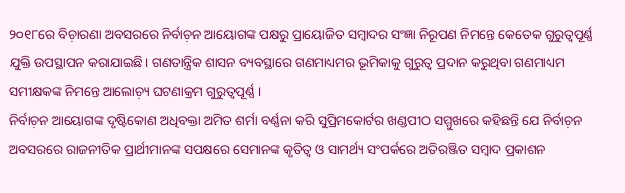୨୦୧୮ରେ ବିଚ଼ାରଣା ଅବସରରେ ନିର୍ବାଚ଼ନ ଆୟୋଗଙ୍କ ପକ୍ଷରୁ ପ୍ରାୟୋଜିତ ସମ୍ୱାଦର ସଂଜ୍ଞା ନିରୂପଣ ନିମନ୍ତେ କେତେକ ଗୁରୁତ୍ୱପୂର୍ଣ୍ଣ ଯୁକ୍ତି ଉପସ୍ଥାପନ କରାଯାଇଛି। ଗଣତାନ୍ତ୍ରିକ ଶାସନ ବ୍ୟବସ୍ଥାରେ ଗଣମାଧ୍ୟମର ଭୂମିକାକୁ ଗୁରୁତ୍ୱ ପ୍ରଦାନ କରୁଥିବା ଗଣମାଧ୍ୟମ ସମୀକ୍ଷକଙ୍କ ନିମନ୍ତେ ଆଲୋଚ଼୍ୟ ଘଟଣାକ୍ରମ ଗୁରୁତ୍ୱପୂର୍ଣ୍ଣ ।
ନିର୍ବାଚ଼ନ ଆୟୋଗଙ୍କ ଦୃଷ୍ଟିକୋଣ ଅଧିବକ୍ତା ଅମିତ ଶର୍ମା ବର୍ଣ୍ଣନା କରି ସୁପ୍ରିମକୋର୍ଟର ଖଣ୍ଡପୀଠ ସମ୍ମୁଖରେ କହିଛନ୍ତି ଯେ ନିର୍ବାଚ଼ନ ଅବସରରେ ରାଜନୀତିକ ପ୍ରାର୍ଥୀମାନଙ୍କ ସପକ୍ଷରେ ସେମାନଙ୍କ କୃତିତ୍ୱ ଓ ସାମର୍ଥ୍ୟ ସଂପର୍କରେ ଅତିରଞ୍ଜିତ ସମ୍ବାଦ ପ୍ରକାଶନ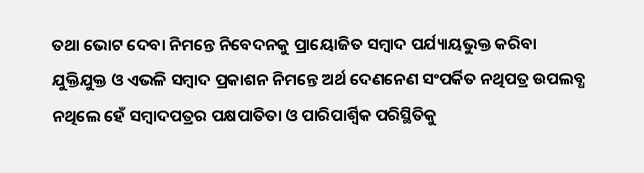ତଥା ଭୋଟ ଦେବା ନିମନ୍ତେ ନିବେଦନକୁ ପ୍ରାୟୋଜିତ ସମ୍ୱାଦ ପର୍ଯ୍ୟାୟଭୁକ୍ତ କରିବା ଯୁକ୍ତିଯୁକ୍ତ ଓ ଏଭଳି ସମ୍ୱାଦ ପ୍ରକାଶନ ନିମନ୍ତେ ଅର୍ଥ ଦେଣନେଣ ସଂପର୍କିତ ନଥିପତ୍ର ଉପଲବ୍ଧ ନଥିଲେ ହେଁ ସମ୍ୱାଦପତ୍ରର ପକ୍ଷପାତିତା ଓ ପାରିପାର୍ଶ୍ୱିକ ପରିସ୍ଥିତିକୁ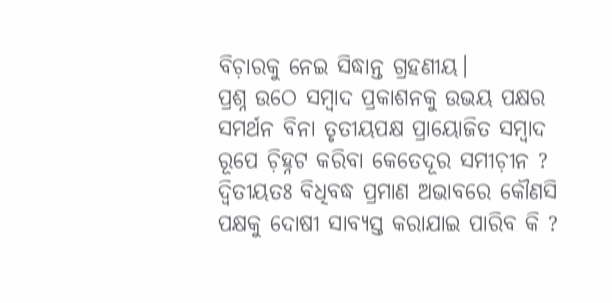ବିଚ଼ାରକୁ ନେଇ ସିଦ୍ଧାନ୍ତ ଗ୍ରହଣୀୟ।
ପ୍ରଶ୍ନ ଉଠେ ସମ୍ୱାଦ ପ୍ରକାଶନକୁ ଉଭୟ ପକ୍ଷର ସମର୍ଥନ ବିନା ତୃତୀୟପକ୍ଷ ପ୍ରାୟୋଜିତ ସମ୍ୱାଦ ରୂପେ ଚ଼ିହ୍ନଟ କରିବା କେତେଦୂର ସମୀଚ଼ୀନ ? ଦ୍ୱିତୀୟତଃ ବିଧିବଦ୍ଧ ପ୍ରମାଣ ଅଭାବରେ କୌଣସି ପକ୍ଷକୁ ଦୋଷୀ ସାବ୍ୟସ୍ତ କରାଯାଇ ପାରିବ କି ?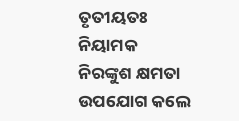ତୃତୀୟତଃ ନିୟାମକ ନିରଙ୍କୁଶ କ୍ଷମତା ଉପଯୋଗ କଲେ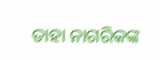ତାହା ନାଗରିକଙ୍କ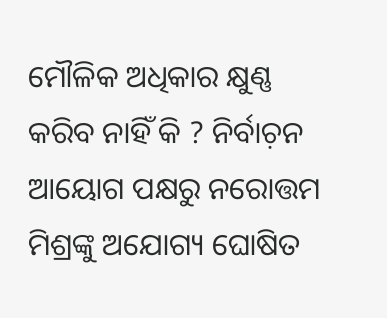ମୌଳିକ ଅଧିକାର କ୍ଷୁଣ୍ଣ କରିବ ନାହିଁ କି ? ନିର୍ବାଚ଼ନ ଆୟୋଗ ପକ୍ଷରୁ ନରୋତ୍ତମ ମିଶ୍ରଙ୍କୁ ଅଯୋଗ୍ୟ ଘୋଷିତ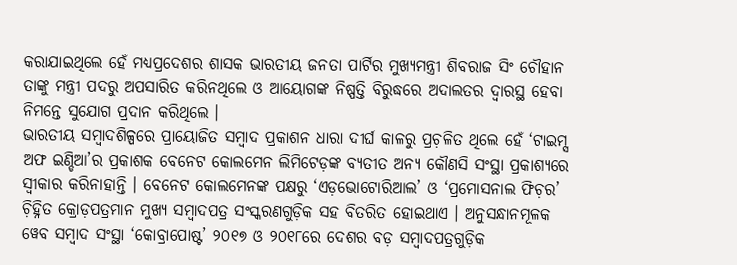କରାଯାଇଥିଲେ ହେଁ ମଧ୍ୟପ୍ରଦେଶର ଶାସକ ଭାରତୀୟ ଜନତା ପାର୍ଟିର ମୁଖ୍ୟମନ୍ତ୍ରୀ ଶିବରାଜ ସିଂ ଚୌହାନ ତାଙ୍କୁ ମନ୍ତ୍ରୀ ପଦରୁ ଅପସାରିତ କରିନଥିଲେ ଓ ଆୟୋଗଙ୍କ ନିଷ୍ପତ୍ତି ବିରୁଦ୍ଧରେ ଅଦାଲତର ଦ୍ୱାରସ୍ଥ ହେବା ନିମନ୍ତେ ସୁଯୋଗ ପ୍ରଦାନ କରିଥିଲେ ।
ଭାରତୀୟ ସମ୍ୱାଦଶିଳ୍ପରେ ପ୍ରାୟୋଜିତ ସମ୍ୱାଦ ପ୍ରକାଶନ ଧାରା ଦୀର୍ଘ କାଳରୁ ପ୍ରଚ଼ଳିତ ଥିଲେ ହେଁ ‘ଟାଇମ୍ସ ଅଫ ଇଣ୍ଡିଆ’ର ପ୍ରକାଶକ ବେନେଟ କୋଲମେନ ଲିମିଟେଡ଼ଙ୍କ ବ୍ୟତୀତ ଅନ୍ୟ କୌଣସି ସଂସ୍ଥା ପ୍ରକାଶ୍ୟରେ ସ୍ୱୀକାର କରିନାହାନ୍ତି । ବେନେଟ କୋଲମେନଙ୍କ ପକ୍ଷରୁ ‘ଏଡ଼ଭୋଟୋରିଆଲ’ ଓ ‘ପ୍ରମୋସନାଲ ଫିଚ଼ର’ ଚ଼ିହ୍ନିତ କ୍ରୋଡ଼ପତ୍ରମାନ ମୁଖ୍ୟ ସମ୍ୱାଦପତ୍ର ସଂସ୍କରଣଗୁଡ଼ିକ ସହ ବିତରିତ ହୋଇଥାଏ । ଅନୁସନ୍ଧାନମୂଳକ ୱେବ ସମ୍ୱାଦ ସଂସ୍ଥା ‘କୋବ୍ରାପୋଷ୍ଟ’ ୨୦୧୭ ଓ ୨୦୧୮ରେ ଦେଶର ବଡ଼ ସମ୍ବାଦପତ୍ରଗୁଡ଼ିକ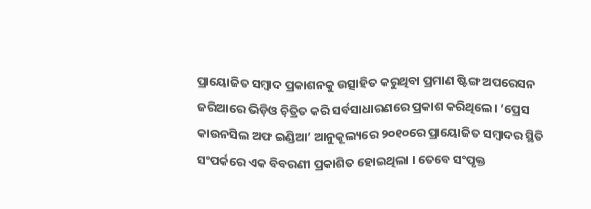ପ୍ରାୟୋଜିତ ସମ୍ୱାଦ ପ୍ରକାଶନକୁ ଉତ୍ସାହିତ କରୁଥିବା ପ୍ରମାଣ ଷ୍ଟିଙ୍ଗ ଅପରେସନ ଜରିଆରେ ଭିଡ଼ିଓ ଚ଼ିତ୍ରିତ କରି ସର୍ବସାଧାରଣରେ ପ୍ରକାଶ କରିଥିଲେ। ‘ପ୍ରେସ କାଉନସିଲ ଅଫ ଇଣ୍ଡିଆ’ ଆନୁକୂଲ୍ୟରେ ୨୦୧୦ରେ ପ୍ରାୟୋଜିତ ସମ୍ୱାଦର ସ୍ଥିତି ସଂପର୍କରେ ଏକ ବିବରଣୀ ପ୍ରକାଶିତ ହୋଇଥିଲା । ତେବେ ସଂପୃକ୍ତ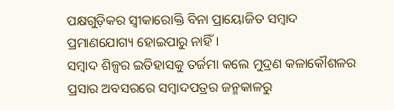ପକ୍ଷଗୁଡ଼ିକର ସ୍ୱୀକାରୋକ୍ତି ବିନା ପ୍ରାୟୋଜିତ ସମ୍ବାଦ ପ୍ରମାଣଯୋଗ୍ୟ ହୋଇପାରୁ ନାହିଁ ।
ସମ୍ୱାଦ ଶିଳ୍ପର ଇତିହାସକୁ ତର୍ଜମା କଲେ ମୁଦ୍ରଣ କଳାକୌଶଳର ପ୍ରସାର ଅବସରରେ ସମ୍ବାଦପତ୍ରର ଜନ୍ମକାଳରୁ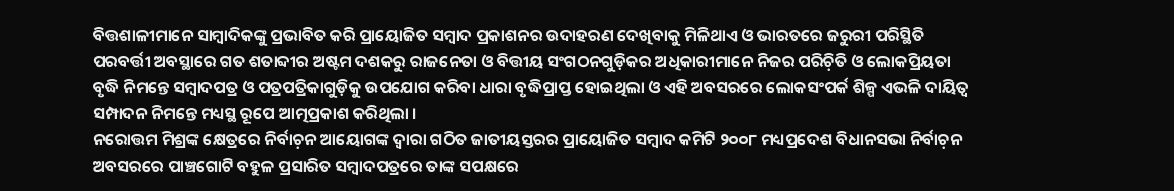ବିତ୍ତଶାଳୀମାନେ ସାମ୍ୱାଦିକଙ୍କୁ ପ୍ରଭାବିତ କରି ପ୍ରାୟୋଜିତ ସମ୍ୱାଦ ପ୍ରକାଶନର ଉଦାହରଣ ଦେଖିବାକୁ ମିଳିଥାଏ ଓ ଭାରତରେ ଜରୁରୀ ପରିସ୍ଥିତି ପରବର୍ତ୍ତୀ ଅବସ୍ଥାରେ ଗତ ଶତାବ୍ଦୀର ଅଷ୍ଟମ ଦଶକରୁ ରାଜନେତା ଓ ବିତ୍ତୀୟ ସଂଗଠନଗୁଡ଼ିକର ଅଧିକାରୀମାନେ ନିଜର ପରିଚ଼ିତି ଓ ଲୋକପ୍ରିୟତା ବୃଦ୍ଧି ନିମନ୍ତେ ସମ୍ୱାଦପତ୍ର ଓ ପତ୍ରପତ୍ରିକାଗୁଡ଼ିକୁ ଉପଯୋଗ କରିବା ଧାରା ବୃଦ୍ଧିପ୍ରାପ୍ତ ହୋଇଥିଲା ଓ ଏହି ଅବସରରେ ଲୋକସଂପର୍କ ଶିଳ୍ପ ଏଭଳି ଦାୟିତ୍ୱ ସମ୍ପାଦନ ନିମନ୍ତେ ମଧ୍ୟସ୍ଥ ରୂପେ ଆତ୍ମପ୍ରକାଶ କରିଥିଲା ।
ନରୋତ୍ତମ ମିଶ୍ରଙ୍କ କ୍ଷେତ୍ରରେ ନିର୍ବାଚ଼ନ ଆୟୋଗଙ୍କ ଦ୍ୱାରା ଗଠିତ ଜାତୀୟସ୍ତରର ପ୍ରାୟୋଜିତ ସମ୍ୱାଦ କମିଟି ୨୦୦୮ ମଧ୍ୟପ୍ରଦେଶ ବିଧାନସଭା ନିର୍ବାଚ଼ନ ଅବସରରେ ପାଞ୍ଚଗୋଟି ବହୁଳ ପ୍ରସାରିତ ସମ୍ବାଦପତ୍ରରେ ତାଙ୍କ ସପକ୍ଷରେ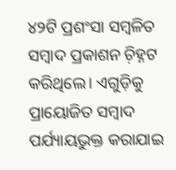୪୨ଟି ପ୍ରଶଂସା ସମ୍ୱଳିତ ସମ୍ୱାଦ ପ୍ରକାଶନ ଚ଼ିହ୍ନଟ କରିଥିଲେ। ଏଗୁଡ଼ିକୁ ପ୍ରାୟୋଜିତ ସମ୍ୱାଦ ପର୍ଯ୍ୟାୟଭୁକ୍ତ କରାଯାଇ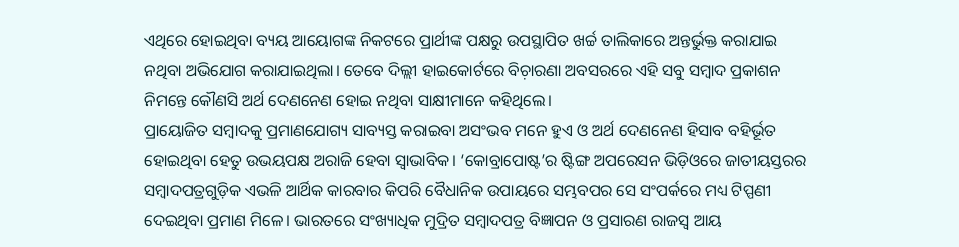ଏଥିରେ ହୋଇଥିବା ବ୍ୟୟ ଆୟୋଗଙ୍କ ନିକଟରେ ପ୍ରାର୍ଥୀଙ୍କ ପକ୍ଷରୁ ଉପସ୍ଥାପିତ ଖର୍ଚ୍ଚ ତାଲିକାରେ ଅନ୍ତର୍ଭୁକ୍ତ କରାଯାଇ ନଥିବା ଅଭିଯୋଗ କରାଯାଇଥିଲା। ତେବେ ଦିଲ୍ଲୀ ହାଇକୋର୍ଟରେ ବିଚ଼ାରଣା ଅବସରରେ ଏହି ସବୁ ସମ୍ୱାଦ ପ୍ରକାଶନ ନିମନ୍ତେ କୌଣସି ଅର୍ଥ ଦେଣନେଣ ହୋଇ ନଥିବା ସାକ୍ଷୀମାନେ କହିଥିଲେ।
ପ୍ରାୟୋଜିତ ସମ୍ୱାଦକୁ ପ୍ରମାଣଯୋଗ୍ୟ ସାବ୍ୟସ୍ତ କରାଇବା ଅସଂଭବ ମନେ ହୁଏ ଓ ଅର୍ଥ ଦେଣନେଣ ହିସାବ ବହିର୍ଭୂତ ହୋଇଥିବା ହେତୁ ଉଭୟପକ୍ଷ ଅରାଜି ହେବା ସ୍ୱାଭାବିକ। ‘କୋବ୍ରାପୋଷ୍ଟ’ର ଷ୍ଟିଙ୍ଗ ଅପରେସନ ଭିଡ଼ିଓରେ ଜାତୀୟସ୍ତରର ସମ୍ୱାଦପତ୍ରଗୁଡ଼ିକ ଏଭଳି ଆର୍ଥିକ କାରବାର କିପରି ବୈଧାନିକ ଉପାୟରେ ସମ୍ଭବପର ସେ ସଂପର୍କରେ ମଧ୍ୟ ଟିପ୍ପଣୀ ଦେଇଥିବା ପ୍ରମାଣ ମିଳେ। ଭାରତରେ ସଂଖ୍ୟାଧିକ ମୁଦ୍ରିତ ସମ୍ୱାଦପତ୍ର ବିଜ୍ଞାପନ ଓ ପ୍ରସାରଣ ରାଜସ୍ୱ ଆୟ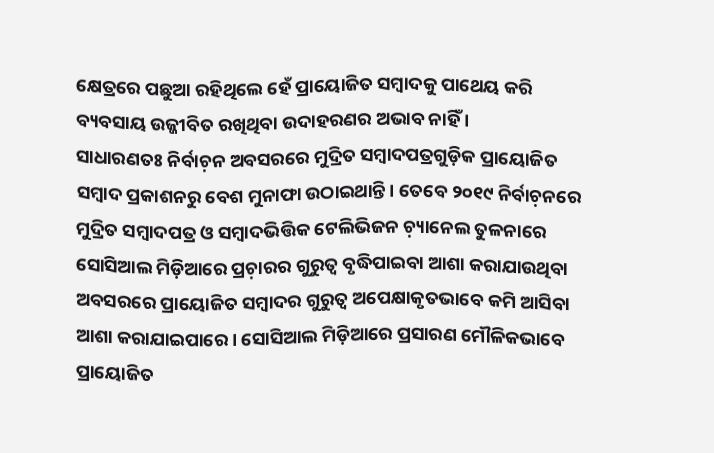କ୍ଷେତ୍ରରେ ପଛୁଆ ରହିଥିଲେ ହେଁ ପ୍ରାୟୋଜିତ ସମ୍ୱାଦକୁ ପାଥେୟ କରି ବ୍ୟବସାୟ ଉଜ୍ଜୀବିତ ରଖିଥିବା ଉଦାହରଣର ଅଭାବ ନାହିଁ ।
ସାଧାରଣତଃ ନିର୍ବାଚ଼ନ ଅବସରରେ ମୁଦ୍ରିତ ସମ୍ୱାଦପତ୍ରଗୁଡ଼ିକ ପ୍ରାୟୋଜିତ ସମ୍ୱାଦ ପ୍ରକାଶନରୁ ବେଶ ମୁନାଫା ଉଠାଇଥାନ୍ତି। ତେବେ ୨୦୧୯ ନିର୍ବାଚ଼ନରେ ମୁଦ୍ରିତ ସମ୍ୱାଦପତ୍ର ଓ ସମ୍ୱାଦଭିତ୍ତିକ ଟେଲିଭିଜନ ଚ଼୍ୟାନେଲ ତୁଳନାରେ ସୋସିଆଲ ମିଡ଼ିଆରେ ପ୍ରଚ଼ାରର ଗୁରୁତ୍ବ ବୃଦ୍ଧିପାଇବା ଆଶା କରାଯାଉଥିବା ଅବସରରେ ପ୍ରାୟୋଜିତ ସମ୍ୱାଦର ଗୁରୁତ୍ୱ ଅପେକ୍ଷାକୃତଭାବେ କମି ଆସିବା ଆଶା କରାଯାଇପାରେ। ସୋସିଆଲ ମିଡ଼ିଆରେ ପ୍ରସାରଣ ମୌଳିକଭାବେ ପ୍ରାୟୋଜିତ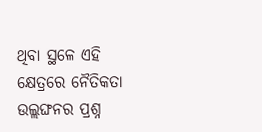ଥିବା ସ୍ଥଳେ ଏହି କ୍ଷେତ୍ରରେ ନୈତିକତା ଉଲ୍ଲଙ୍ଘନର ପ୍ରଶ୍ନ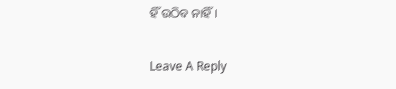ହିଁ ଉଠିବ ନାହିଁ।

Leave A Reply